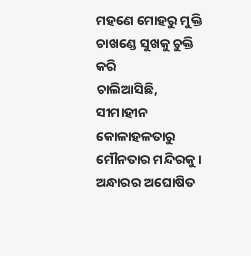ମହଣେ ମୋହରୁ ମୁକ୍ତି
ଚାଖଣ୍ଡେ ସୁଖକୁ ଚୁକ୍ତି କରି
ଚାଲିଆସିଛି,
ସୀମାହୀନ କୋଳାହଳତାରୁ
ମୌନତାର ମନ୍ଦିରକୁ ।
ଅନ୍ଧାରର ଅଘୋଷିତ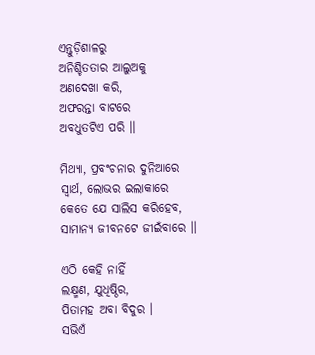ଏନ୍ତୁଡ଼ିଶାଳରୁ
ଅନିଶ୍ଚିତତାର ଆଲୁଅକୁ
ଅଣଦେଖା କରି,
ଅଫରନ୍ତା ବାଟରେ
ଅବଧୁତଟିଏ ପରି ।।

ମିଥ୍ୟା, ପ୍ରବଂଚନାର ଦୁନିଆରେ
ସ୍ୱାର୍ଥ, ଲୋଭର ଇଲାକାରେ
କେତେ ଯେ ସାଲିସ କରିହେବ,
ସାମାନ୍ୟ ଜୀବନଟେ ଜୀଇଁବାରେ ।।

ଏଠି କେହି ନାହିଁ
ଲକ୍ଷ୍ମଣ, ଯୁଧିଷ୍ଠିର,
ପିତାମହ ଅବା ବିଦୁର ।
ସଭିଏଁ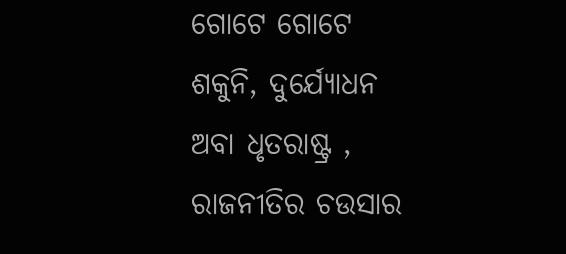ଗୋଟେ ଗୋଟେ
ଶକୁନି, ଦୁର୍ଯ୍ୟୋଧନ
ଅବା ଧୃତରାଷ୍ଟ୍ର ,
ରାଜନୀତିର ଚଉସାର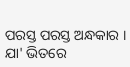ପରସ୍ତ ପରସ୍ତ ଅନ୍ଧକାର ।
ଯା' ଭିତରେ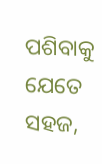ପଶିବାକୁ
ଯେତେ ସହଜ,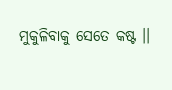ମୁକୁଳିବାକୁ ସେତେ କଷ୍ଟ ।।